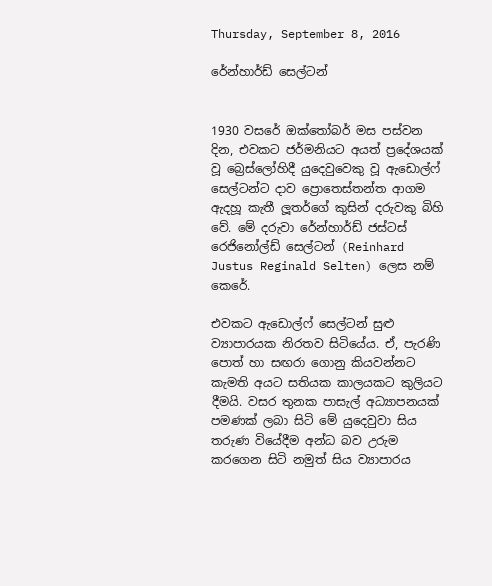Thursday, September 8, 2016

රේන්හාර්ඩ් සෙල්ටන්


1930 වසරේ ඔක්තෝබර් මස පස්වන දින, එවකට ජර්මනියට අයත් ප්‍රදේශයක් වූ බ්‍රෙස්ලෝහිදී යුදෙවුවෙකු වූ ඇඩොල්ෆ් සෙල්ටන්ට දාව ප්‍රොතෙස්තන්ත ආගම ඇදහූ කැතී ලූතර්ගේ කුසින් දරුවකු බිහි වේ. මේ දරුවා රේන්හාර්ඩ් ජස්ටස් රෙජිනෝල්ඩ් සෙල්ටන් (Reinhard Justus Reginald Selten) ලෙස නම් කෙරේ.

එවකට ඇඩොල්ෆ් සෙල්ටන් සුළු ව්‍යාපාරයක නිරතව සිටියේය. ඒ, පැරණි පොත් හා සඟරා ගොනු කියවන්නට කැමති අයට සතියක කාලයකට කුලියට දීමයි. වසර තුනක පාසැල් අධ්‍යාපනයක් පමණක් ලබා සිටි මේ යුදෙවුවා සිය තරුණ වියේදීම අන්ධ බව උරුම කරගෙන සිටි නමුත් සිය ව්‍යාපාරය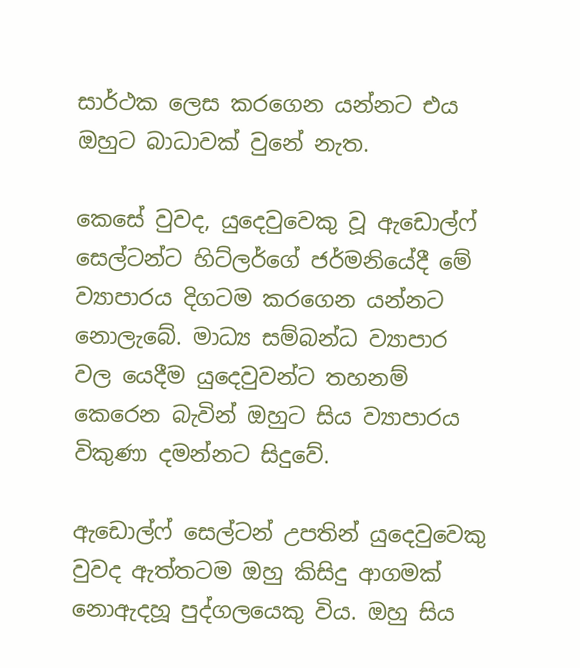සාර්ථක ලෙස කරගෙන යන්නට එය ඔහුට බාධාවක් වුනේ නැත.

කෙසේ වුවද, යුදෙවුවෙකු වූ ඇඩොල්ෆ් සෙල්ටන්ට හිට්ලර්ගේ ජර්මනියේදී මේ ව්‍යාපාරය දිගටම කරගෙන යන්නට නොලැබේ. මාධ්‍ය සම්බන්ධ ව්‍යාපාර වල යෙදීම යුදෙවුවන්ට තහනම් කෙරෙන බැවින් ඔහුට සිය ව්‍යාපාරය විකුණා දමන්නට සිදුවේ.

ඇඩොල්ෆ් සෙල්ටන් උපතින් යුදෙවුවෙකු වුවද ඇත්තටම ඔහු කිසිදු ආගමක් නොඇදහූ පුද්ගලයෙකු විය. ඔහු සිය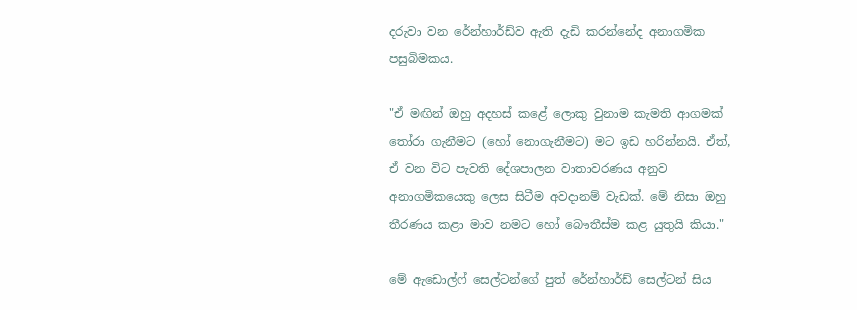දරුවා වන රේන්හාර්ඩ්ව ඇති දැඩි කරන්නේද අනාගමික පසුබිමකය.

"ඒ මඟින් ඔහු අදහස් කළේ ලොකු වුනාම කැමති ආගමක් තෝරා ගැනීමට (හෝ නොගැනීමට) මට ඉඩ හරින්නයි. ඒත්, ඒ වන විට පැවති දේශපාලන වාතාවරණය අනුව අනාගමිකයෙකු ලෙස සිටීම අවදානම් වැඩක්. මේ නිසා ඔහු තීරණය කළා මාව නමට හෝ බෞතීස්ම කළ යුතුයි කියා."

මේ ඇඩොල්ෆ් සෙල්ටන්ගේ පුත් රේන්හාර්ඩ් සෙල්ටන් සිය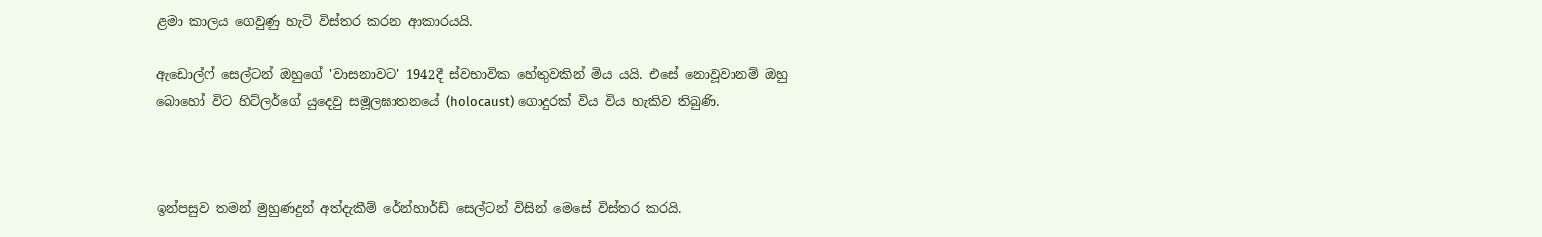ළමා කාලය ගෙවුණු හැටි විස්තර කරන ආකාරයයි.

ඇඩොල්ෆ් සෙල්ටන් ඔහුගේ 'වාසනාවට' 1942දී ස්වභාවික හේතුවකින් මිය යයි. එසේ නොවූවානම් ඔහු බොහෝ විට හිට්ලර්ගේ යුදෙවු සමූලඝාතනයේ (holocaust) ගොදුරක් විය විය හැකිව තිබුණි.



ඉන්පසුව තමන් මුහුණදුන් අත්දැකීම් රේන්හාර්ඩ් සෙල්ටන් විසින් මෙසේ විස්තර කරයි.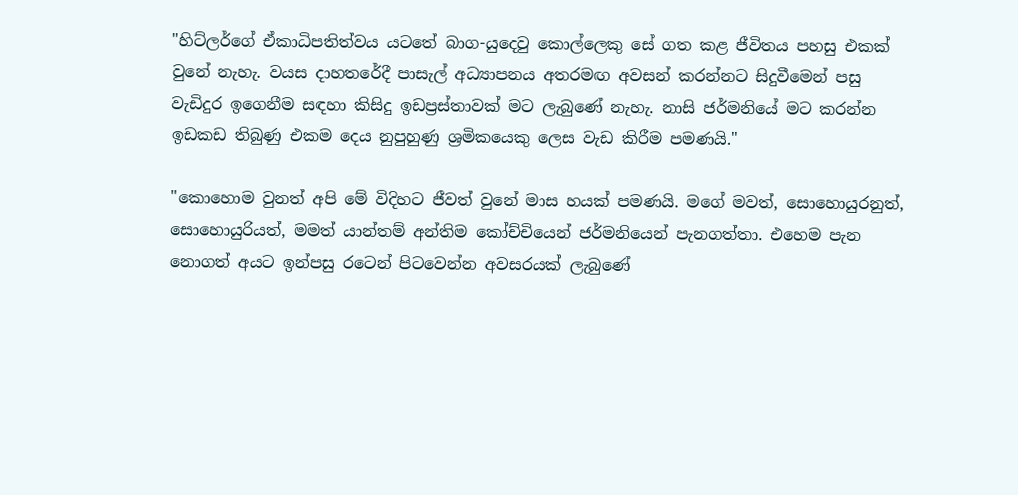"හිට්ලර්ගේ ඒකාධිපතිත්වය යටතේ බාග-යුදෙවු කොල්ලෙකු සේ ගත කළ ජීවිතය පහසු එකක් වුනේ නැහැ. වයස දාහතරේදී පාසැල් අධ්‍යාපනය අතරමඟ අවසන් කරන්නට සිදුවීමෙන් පසු වැඩිදුර ඉගෙනීම සඳහා කිසිදු ඉඩප්‍රස්තාවක් මට ලැබුණේ නැහැ. නාසි ජර්මනියේ මට කරන්න ඉඩකඩ තිබුණු එකම දෙය නුපුහුණු ශ්‍රමිකයෙකු ලෙස වැඩ කිරීම පමණයි."

"කොහොම වුනත් අපි මේ විදිහට ජීවත් වුනේ මාස හයක් පමණයි. මගේ මවත්, සොහොයුරනුත්, සොහොයුරියත්, මමත් යාන්තම් අන්තිම කෝච්චියෙන් ජර්මනියෙන් පැනගත්තා. එහෙම පැන නොගත් අයට ඉන්පසු රටෙන් පිටවෙන්න අවසරයක් ලැබුණේ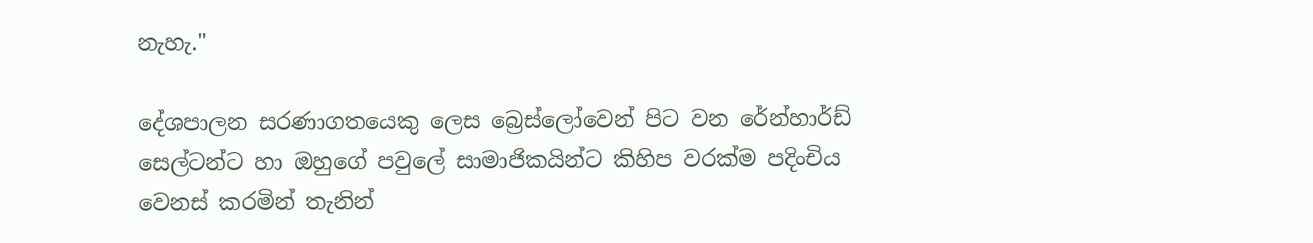නැහැ."

දේශපාලන සරණාගතයෙකු ලෙස බ්‍රෙස්ලෝවෙන් පිට වන රේන්හාර්ඩ් සෙල්ටන්ට හා ඔහුගේ පවුලේ සාමාජිකයින්ට කිහිප වරක්ම පදිංචිය වෙනස් කරමින් තැනින්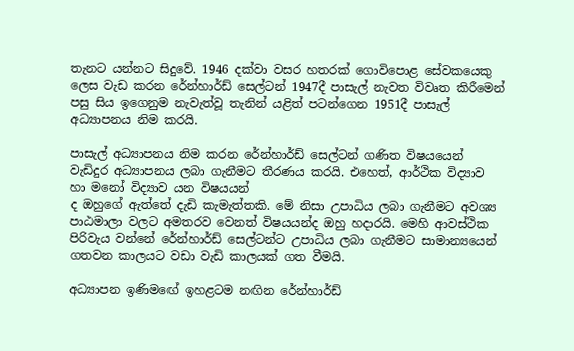තැනට යන්නට සිදුවේ. 1946 දක්වා වසර හතරක් ගොවිපොළ සේවකයෙකු ලෙස වැඩ කරන රේන්හාර්ඩ් සෙල්ටන් 1947දී පාසැල් නැවත විවෘත කිරීමෙන් පසු සිය ඉගෙනුම නැවැත්වූ තැනින් යළිත් පටන්ගෙන 1951දී පාසැල් අධ්‍යාපනය නිම කරයි.

පාසැල් අධ්‍යාපනය නිම කරන රේන්හාර්ඩ් සෙල්ටන් ගණිත විෂයයෙන් වැඩිදුර අධ්‍යාපනය ලබා ගැනීමට තීරණය කරයි. එහෙත්, ආර්ථික විද්‍යාව හා මනෝ විද්‍යාව යන විෂයයන්
ද ඔහුගේ ඇත්තේ දැඩි කැමැත්තකි. මේ නිසා උපාධිය ලබා ගැනීමට අවශ්‍ය පාඨමාලා වලට අමතරව වෙනත් විෂයයන්ද ඔහු හදාරයි. මෙහි ආවස්ථික පිරිවැය වන්නේ රේන්හාර්ඩ් සෙල්ටන්ට උපාධිය ලබා ගැනීමට සාමාන්‍යයෙන් ගතවන කාලයට වඩා වැඩි කාලයක් ගත වීමයි.

අධ්‍යාපන ඉණිමඟේ ඉහළටම නඟින රේන්හාර්ඩ්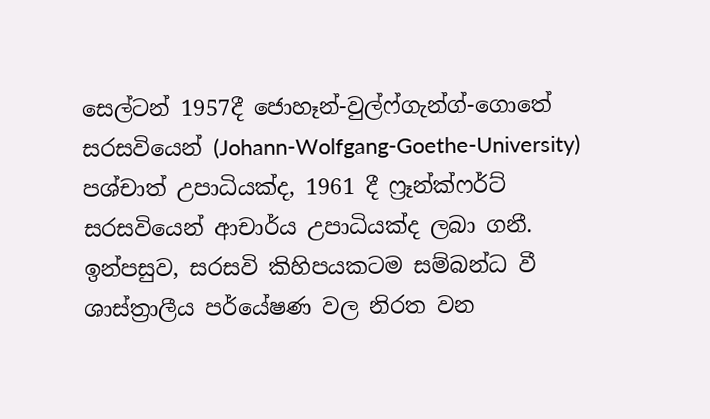සෙල්ටන් 1957දී ජොහෑන්-වුල්ෆ්ගැන්ග්-ගොතේ සරසවියෙන් (Johann-Wolfgang-Goethe-University) පශ්චාත් උපාධියක්ද, 1961 දී ෆ්‍රෑන්ක්ෆර්ට් සරසවියෙන් ආචාර්ය උපාධියක්ද ලබා ගනී. ඉන්පසුව, සරසවි කිහිපයකටම සම්බන්ධ වී ශාස්ත්‍රාලීය පර්යේෂණ වල නිරත වන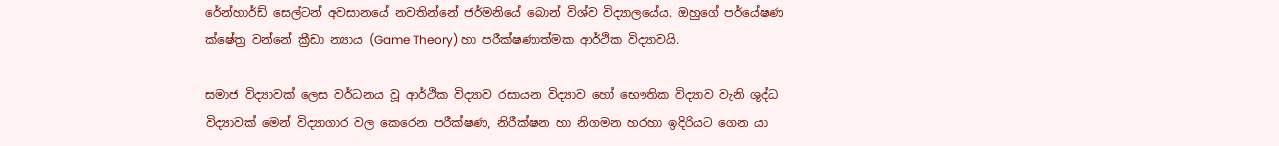රේන්හාර්ඩ් සෙල්ටන් අවසානයේ නවතින්නේ ජර්මනියේ බොන් විශ්ව විද්‍යාලයේය. ඔහුගේ පර්යේෂණ ක්ෂේත්‍ර වන්නේ ක්‍රීඩා න්‍යාය (Game Theory) හා පරීක්ෂණාත්මක ආර්ථික විද්‍යාවයි.

සමාජ විද්‍යාවක් ලෙස වර්ධනය වූ ආර්ථික විද්‍යාව රසායන විද්‍යාව හෝ භෞතික විද්‍යාව වැනි ශුද්ධ විද්‍යාවක් මෙන් විද්‍යාගාර වල කෙරෙන පරීක්ෂණ, නිරීක්ෂන හා නිගමන හරහා ඉදිරියට ගෙන යා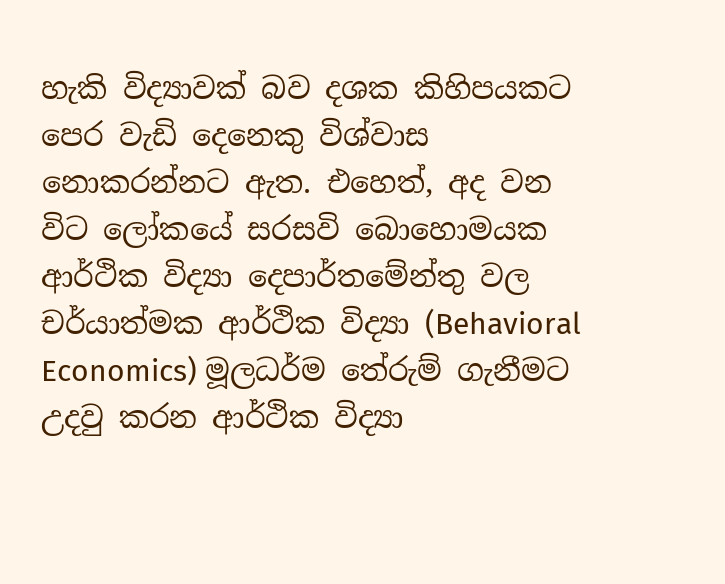හැකි විද්‍යාවක් බව දශක කිහිපයකට පෙර වැඩි දෙනෙකු විශ්වාස නොකරන්නට ඇත. එහෙත්, අද වන විට ලෝකයේ සරසවි බොහොමයක ආර්ථික විද්‍යා දෙපාර්තමේන්තු වල චර්යාත්මක ආර්ථික විද්‍යා (Behavioral Economics) මූලධර්ම තේරුම් ගැනීමට උදවු කරන ආර්ථික විද්‍යා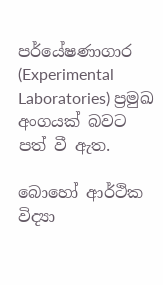පර්යේෂණාගාර (Experimental Laboratories) ප්‍රමුඛ අංගයක් බවට පත් වී ඇත.

බොහෝ ආර්ථික විද්‍යා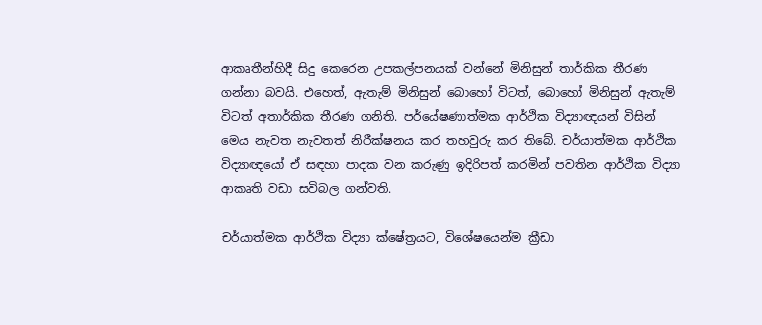ආකෘතීන්හිදී සිදු කෙරෙන උපකල්පනයක් වන්නේ මිනිසුන් තාර්කික තීරණ ගන්නා බවයි. එහෙත්, ඇතැම් මිනිසුන් බොහෝ විටත්, බොහෝ මිනිසුන් ඇතැම් විටත් අතාර්කික තීරණ ගනිති. පර්යේෂණාත්මක ආර්ථික විද්‍යාඥයන් විසින් මෙය නැවත නැවතත් නිරීක්ෂනය කර තහවුරු කර තිබේ. චර්යාත්මක ආර්ථික විද්‍යාඥයෝ ඒ සඳහා පාදක වන කරුණු ඉදිරිපත් කරමින් පවතින ආර්ථික විද්‍යා ආකෘති වඩා සවිබල ගන්වති.

චර්යාත්මක ආර්ථික විද්‍යා ක්ෂේත්‍රයට, විශේෂයෙන්ම ක්‍රීඩා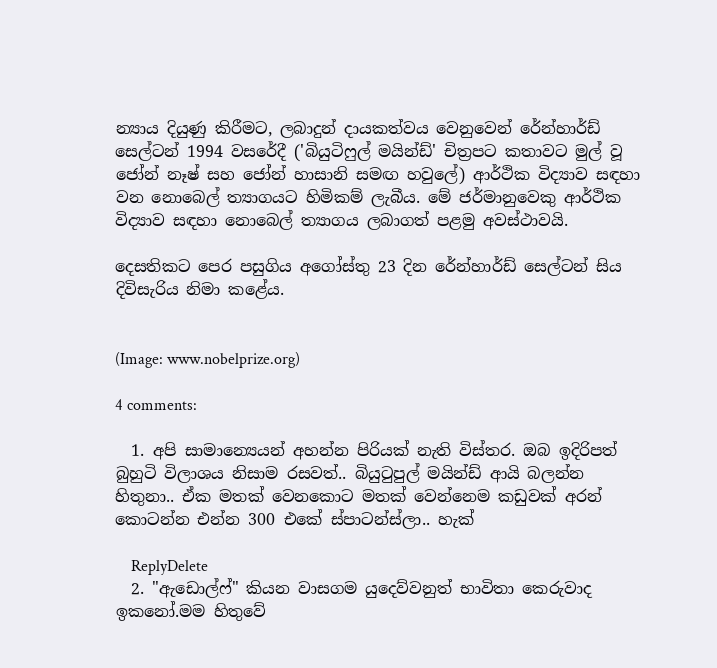න්‍යාය දියුණු කිරීමට, ලබාදුන් දායකත්වය වෙනුවෙන් රේන්හාර්ඩ් සෙල්ටන් 1994 වසරේදී ('බියුටිෆුල් මයින්ඩ්' චිත්‍රපට කතාවට මුල් වූ ජෝන් නෑෂ් සහ ජෝන් හාසානි සමඟ හවුලේ) ආර්ථික විද්‍යාව සඳහා වන නොබෙල් ත්‍යාගයට හිමිකම් ලැබීය. මේ ජර්මානුවෙකු ආර්ථික විද්‍යාව සඳහා නොබෙල් ත්‍යාගය ලබාගත් පළමු අවස්ථාවයි.

දෙසතිකට පෙර පසුගිය අගෝස්තු 23 දින රේන්හාර්ඩ් සෙල්ටන් සිය දිවිසැරිය නිමා කළේය.


(Image: www.nobelprize.org)

4 comments:

  1. අපි සාමාන්‍යෙයන් අහන්න පිරියක් නැති විස්තර. ඔබ ඉදිරිපත් බුහුටි විලාශය නිසාම රසවත්.. බියුටුපුල් මයින්ඩ් ආයි බලන්න හිතුනා.. ඒක මතක් වෙනකොට මතක් වෙන්නෙම කඩුවක් අරන් කොටන්න එන්න 300 එකේ ස්පාටන්ස්ලා.. හැක්

    ReplyDelete
  2. "ඇඩොල්ෆ්" කියන වාසගම යුදෙව්වනුත් භාවිතා කෙරුවාද ඉකනෝ.මම හිතුවේ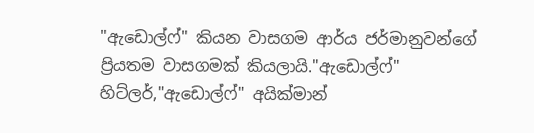"ඇඩොල්ෆ්" කියන වාසගම ආර්ය ජර්මානුවන්ගේ ප්‍රියතම වාසගමක් කියලායි."ඇඩොල්ෆ්" හිට්ලර්,"ඇඩොල්ෆ්" අයික්මාන්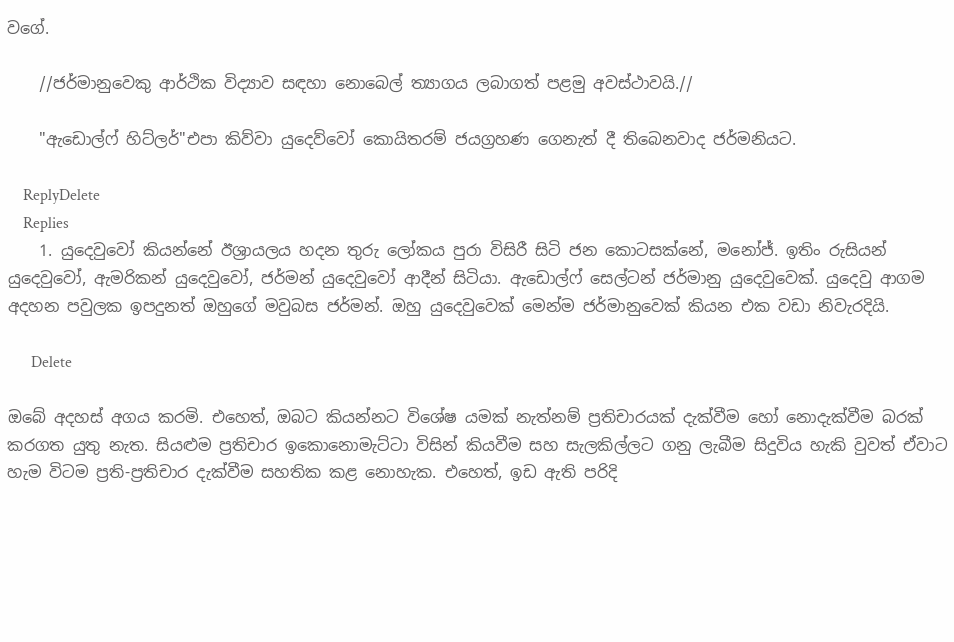වගේ.

    //ජර්මානුවෙකු ආර්ථික විද්‍යාව සඳහා නොබෙල් ත්‍යාගය ලබාගත් පළමු අවස්ථාවයි.//

    "ඇඩොල්ෆ් හිට්ලර්"එපා කිව්වා යුදෙව්වෝ කොයිතරම් ජයග්‍රහණ ගෙනැත් දී තිබෙනවාද ජර්මනියට.

    ReplyDelete
    Replies
    1. යුදෙවුවෝ කියන්නේ ඊශ්‍රායලය හදන තුරු ලෝකය පුරා විසිරී සිටි ජන කොටසක්නේ, මනෝජ්. ඉතිං රුසියන් යුදෙවුවෝ, ඇමරිකන් යුදෙවුවෝ, ජර්මන් යුදෙවුවෝ ආදීන් සිටියා. ඇඩොල්ෆ් සෙල්ටන් ජර්මානු යුදෙවුවෙක්. යුදෙවු ආගම අදහන පවුලක ඉපදුනත් ඔහුගේ මවුබස ජර්මන්. ඔහු යුදෙවුවෙක් මෙන්ම ජර්මානුවෙක් කියන එක වඩා නිවැරදියි.

      Delete

ඔබේ අදහස් අගය කරමි. එහෙත්, ඔබට කියන්නට විශේෂ යමක් නැත්නම් ප්‍රතිචාරයක් දැක්වීම හෝ නොදැක්වීම බරක් කරගත යුතු නැත. සියළුම ප්‍රතිචාර ඉකොනොමැට්ටා විසින් කියවීම සහ සැලකිල්ලට ගනු ලැබීම සිදුවිය හැකි වුවත් ඒවාට හැම විටම ප්‍රති-ප්‍රතිචාර දැක්වීම සහතික කළ නොහැක. එහෙත්, ඉඩ ඇති පරිදි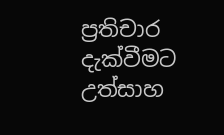ප්‍රතිචාර දැක්වීමට උත්සාහ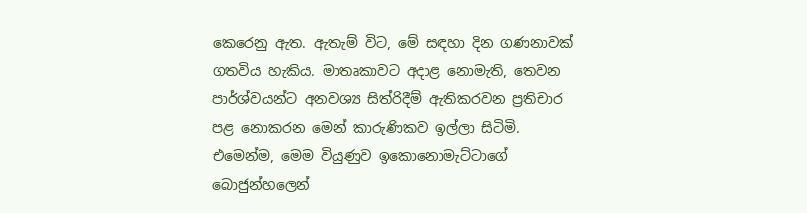කෙරෙනු ඇත. ඇතැම් විට, මේ සඳහා දින ගණනාවක් ගතවිය හැකිය. මාතෘකාවට අදාළ නොමැති, තෙවන පාර්ශ්වයන්ට අනවශ්‍ය සිත්රිදීම් ඇතිකරවන ප්‍රතිචාර පළ නොකරන මෙන් කාරුණිකව ඉල්ලා සිටිමි. එමෙන්ම, මෙම වියුණුව ඉකොනොමැට්ටාගේ බොජුන්හලෙන්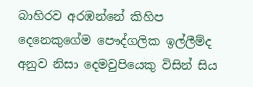බාහිරව අරඹන්නේ කිහිප දෙනෙකුගේම පෞද්ගලික ඉල්ලීම්ද අනුව නිසා දෙමවුපියෙකු විසින් සිය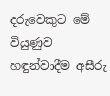දරුවෙකුට මේ වියුණුව හඳුන්වාදීම අසීරු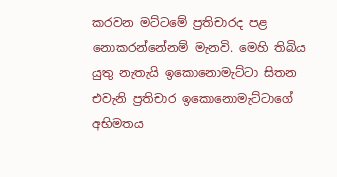කරවන මට්ටමේ ප්‍රතිචාරද පළ නොකරන්නේනම් මැනවි. මෙහි තිබිය යුතු නැතැයි ඉකොනොමැට්ටා සිතන එවැනි ප්‍රතිචාර ඉකොනොමැට්ටාගේ අභිමතය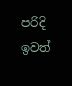පරිදි ඉවත්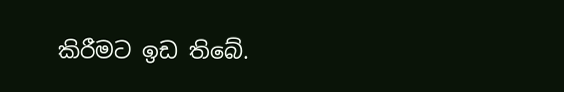කිරීමට ඉඩ තිබේ.